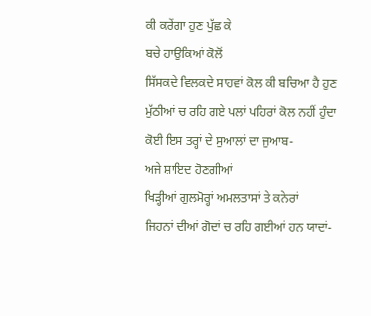ਕੀ ਕਰੇਂਗਾ ਹੁਣ ਪੁੱਛ ਕੇ
ਬਚੇ ਹਾਉਕਿਆਂ ਕੋਲੋਂ
ਸਿੱਸਕਦੇ ਵਿਲਕਦੇ ਸਾਹਵਾਂ ਕੋਲ ਕੀ ਬਚਿਆ ਹੈ ਹੁਣ
ਮੁੱਠੀਆਂ ਚ ਰਹਿ ਗਏ ਪਲਾਂ ਪਹਿਰਾਂ ਕੋਲ ਨਹੀਂ ਹੁੰਦਾ
ਕੋਈ ਇਸ ਤਰ੍ਹਾਂ ਦੇ ਸੁਆਲਾਂ ਦਾ ਜੁਆਬ-
ਅਜੇ ਸ਼ਾਇਦ ਹੋਣਗੀਆਂ
ਖਿੜ੍ਹੀਆਂ ਗੁਲਮੋਰ੍ਹਾਂ ਅਮਲਤਾਸਾਂ ਤੇ ਕਨੇਰਾਂ
ਜਿਹਨਾਂ ਦੀਆਂ ਗੋਦਾਂ ਚ ਰਹਿ ਗਈਆਂ ਹਨ ਯਾਦਾਂ-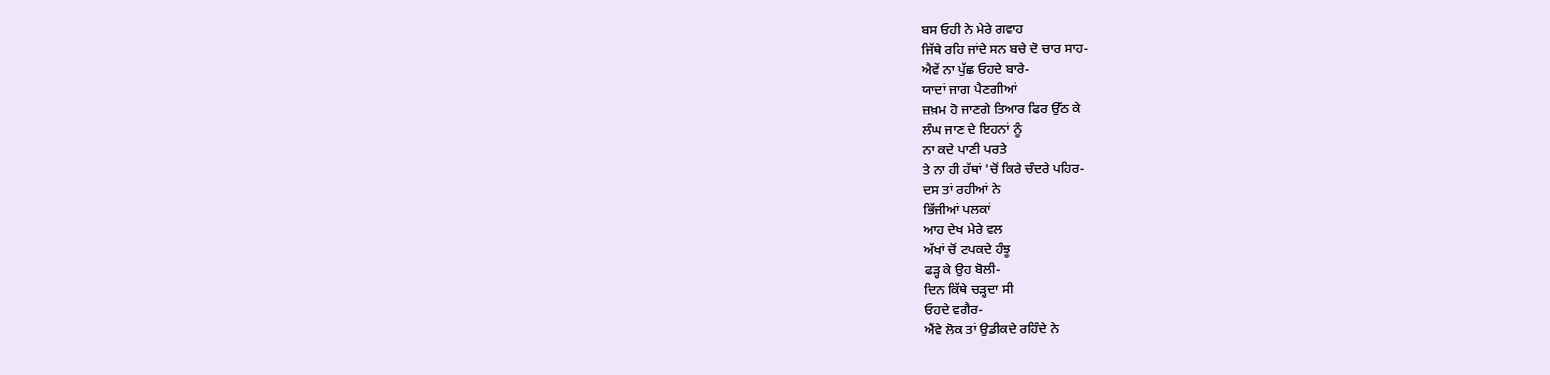ਬਸ ਓਹੀ ਨੇ ਮੇਰੇ ਗਵਾਹ
ਜਿੱਥੇ ਰਹਿ ਜਾਂਦੇ ਸਨ ਬਚੇ ਦੋ ਚਾਰ ਸਾਹ-
ਐਵੇਂ ਨਾ ਪੁੱਛ ਓਹਦੇ ਬਾਰੇ-
ਯਾਦਾਂ ਜਾਗ ਪੈਣਗੀਆਂ
ਜ਼ਖ਼ਮ ਹੋ ਜਾਣਗੇ ਤਿਆਰ ਫਿਰ ਉੱਠ ਕੇ
ਲੰਘ ਜਾਣ ਦੇ ਇਹਨਾਂ ਨੂੰ
ਨਾ ਕਦੇ ਪਾਣੀ ਪਰਤੇ
ਤੇ ਨਾ ਹੀ ਹੱਥਾਂ 'ਚੋਂ ਕਿਰੇ ਚੰਦਰੇ ਪਹਿਰ-
ਦਸ ਤਾਂ ਰਹੀਆਂ ਨੇ
ਭਿੱਜੀਆਂ ਪਲਕਾਂ
ਆਹ ਦੇਖ ਮੇਰੇ ਵਲ
ਅੱਖਾਂ ਚੋਂ ਟਪਕਦੇ ਹੰਝੂ
ਫੜ੍ਹ ਕੇ ਉਹ ਬੋਲੀ-
ਦਿਨ ਕਿੱਥੇ ਚੜ੍ਹਦਾ ਸੀ
ਓਹਦੇ ਵਗੈਰ-
ਐਂਵੇ ਲੋਕ ਤਾਂ ਉਡੀਕਦੇ ਰਹਿੰਦੇ ਨੇ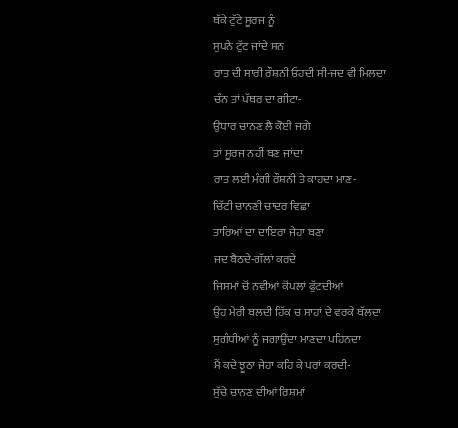ਥੱਕੇ ਟੁੱਟੇ ਸੂਰਜ ਨੂੰ
ਸੁਪਨੇ ਟੁੱਟ ਜਾਂਦੇ ਸਨ
ਰਾਤ ਦੀ ਸਾਰੀ ਰੌਸ਼ਨੀ ਓਹਦੀ ਸੀ-ਜਦ ਵੀ ਮਿਲਦਾ
ਚੰਨ ਤਾਂ ਪੱਥਰ ਦਾ ਗੀਟਾ-
ਉਧਾਰ ਚਾਨਣ ਲੈ ਕੋਈ ਜਗੇ
ਤਾਂ ਸੂਰਜ ਨਹੀਂ ਬਣ ਜਾਂਦਾ
ਰਾਤ ਲਈ ਮੰਗੀ ਰੌਸ਼ਨੀ ਤੇ ਕਾਹਦਾ ਮਾਣ-
ਚਿੱਟੀ ਚਾਨਣੀ ਚਾਦਰ ਵਿਛਾ
ਤਾਰਿਆਂ ਦਾ ਦਾਇਰਾ ਜੇਹਾ ਬਣਾ
ਜਦ ਬੈਠਦੇ-ਗੱਲਾਂ ਕਰਦੇ
ਜਿਸਮਾਂ ਚੋਂ ਨਵੀਆਂ ਕੋਂਪਲਾਂ ਫੁੱਟਦੀਆਂ
ਉਹ ਮੇਰੀ ਬਲਦੀ ਹਿੱਕ ਚ ਸਾਹਾਂ ਦੇ ਵਰਕੇ ਥੱਲਦਾ
ਸੁਗੰਧੀਆਂ ਨੂੰ ਜਗਾਉਂਦਾ ਮਾਣਦਾ ਪਹਿਨਦਾ
ਮੈਂ ਕਦੇ ਝੂਠਾ ਜੇਹਾ ਕਹਿ ਕੇ ਪਰਾਂ ਕਰਦੀ-
ਸੁੱਚੇ ਚਾਨਣ ਦੀਆਂ ਰਿਸ਼ਮਾਂ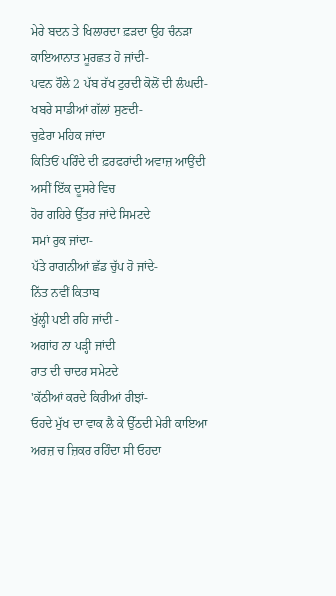ਮੇਰੇ ਬਦਨ ਤੇ ਖਿਲਾਰਦਾ ਫ਼ੜਦਾ ਉਹ ਚੰਨੜਾ
ਕਾਇਆਨਾਤ ਮੂਰਛਤ ਹੋ ਜਾਂਦੀ-
ਪਵਨ ਹੌਲੇ 2 ਪੱਬ ਰੱਖ ਟੁਰਦੀ ਕੋਲੋਂ ਦੀ ਲੰਘਦੀ-
ਖਬਰੇ ਸਾਡੀਆਂ ਗੱਲਾਂ ਸੁਣਦੀ-
ਚੁਫ਼ੇਰਾ ਮਹਿਕ ਜਾਂਦਾ
ਕਿਤਿਓਂ ਪਰਿੰਦੇ ਦੀ ਫ਼ਰਫਰਾਂਦੀ ਅਵਾਜ਼ ਆਉਂਦੀ
ਅਸੀਂ ਇੱਕ ਦੂਸਰੇ ਵਿਚ
ਹੋਰ ਗਹਿਰੇ ਉੱਤਰ ਜਾਂਦੇ ਸਿਮਟਦੇ
ਸਮਾਂ ਰੁਕ ਜਾਂਦਾ-
ਪੱਤੇ ਰਾਗਨੀਆਂ ਛੱਡ ਚੁੱਪ ਹੋ ਜਾਂਦੇ-
ਨਿੱਤ ਨਵੀਂ ਕਿਤਾਬ
ਖੁੱਲ੍ਹੀ ਪਈ ਰਹਿ ਜਾਂਦੀ -
ਅਗਾਂਹ ਨਾ ਪੜ੍ਹੀ ਜਾਂਦੀ
ਰਾਤ ਦੀ ਚਾਦਰ ਸਮੇਟਦੇ
'ਕੱਠੀਆਂ ਕਰਦੇ ਕਿਰੀਆਂ ਰੀਝਾਂ-
ਓਹਦੇ ਮੁੱਖ ਦਾ ਵਾਕ ਲੈ ਕੇ ਉੱਠਦੀ ਮੇਰੀ ਕਾਇਆ
ਅਰਜ਼ ਚ ਜ਼ਿਕਰ ਰਹਿੰਦਾ ਸੀ ਓਹਦਾ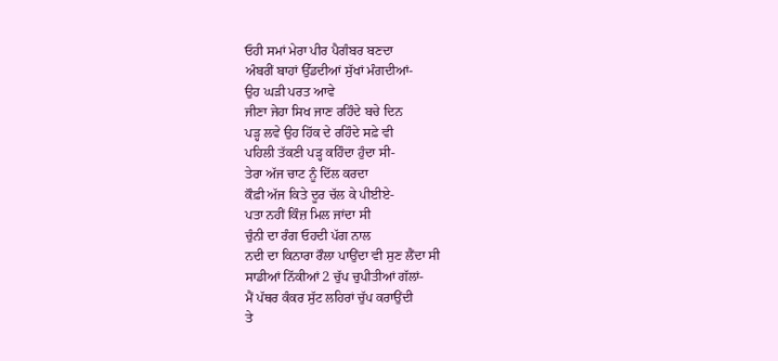ਓਹੀ ਸਮਾਂ ਮੇਰਾ ਪੀਰ ਪੈਗੰਬਰ ਬਣਦਾ
ਅੰਬਰੀਂ ਬਾਹਾਂ ਉੱਡਦੀਆਂ ਸੁੱਖਾਂ ਮੰਗਦੀਆਂ-
ਉਹ ਘੜੀ ਪਰਤ ਆਵੇ
ਜੀਣਾ ਜੇਹਾ ਸਿਖ ਜਾਣ ਰਹਿੰਦੇ ਬਚੇ ਦਿਨ
ਪੜ੍ਹ ਲਵੇ ਉਹ ਹਿੱਕ ਦੇ ਰਹਿੰਦੇ ਸਫ਼ੇ ਵੀ
ਪਹਿਲੀ ਤੱਕਣੀ ਪੜ੍ਹ ਕਹਿੰਦਾ ਹੁੰਦਾ ਸੀ-
ਤੇਰਾ ਅੱਜ ਚਾਟ ਨੂੰ ਦਿੱਲ ਕਰਦਾ
ਕੌਫ਼ੀ ਅੱਜ ਕਿਤੇ ਦੂਰ ਚੱਲ ਕੇ ਪੀਈਏ-
ਪਤਾ ਨਹੀਂ ਕਿੰਜ਼ ਮਿਲ ਜਾਂਦਾ ਸੀ
ਚੁੰਨੀ ਦਾ ਰੰਗ ਓਹਦੀ ਪੱਗ ਨਾਲ
ਨਦੀ ਦਾ ਕਿਨਾਰਾ ਰੌਲਾ ਪਾਉਂਦਾ ਵੀ ਸੁਣ ਲੈਂਦਾ ਸੀ
ਸਾਡੀਆਂ ਨਿੱਕੀਆਂ 2 ਚੁੱਪ ਚੁਪੀਤੀਆਂ ਗੱਲਾਂ-
ਮੈਂ ਪੱਥਰ ਕੰਕਰ ਸੁੱਟ ਲਹਿਰਾਂ ਚੁੱਪ ਕਰਾਉਂਦੀ
ਤੇ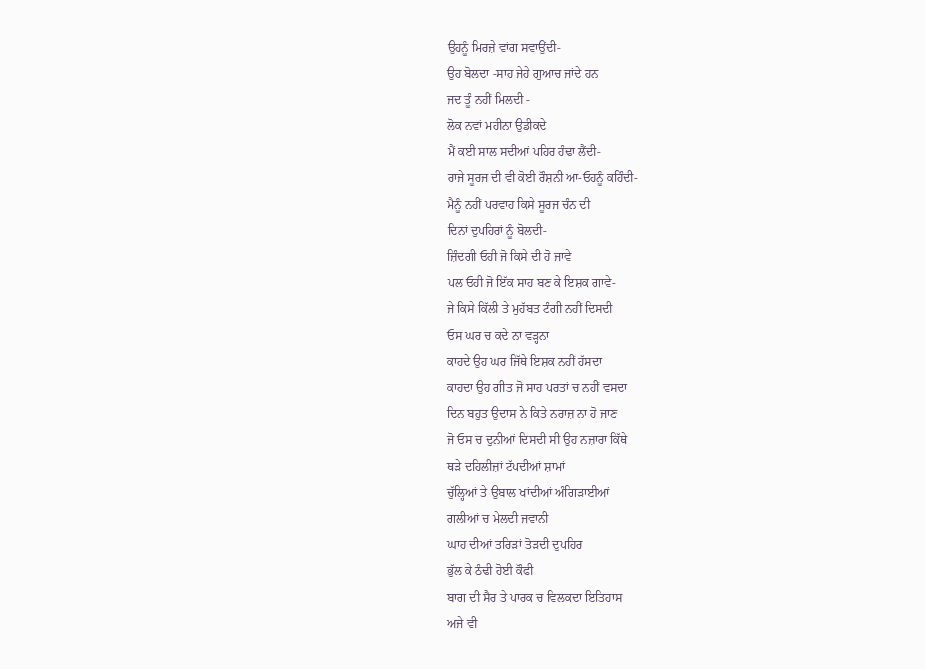ਉਹਨੂੰ ਮਿਰਜ਼ੇ ਵਾਂਗ ਸਵਾਉਂਦੀ-
ਉਹ ਬੋਲਦਾ -ਸਾਹ ਜੇਹੇ ਗੁਆਚ ਜਾਂਦੇ ਹਨ
ਜਦ ਤੂੰ ਨਹੀਂ ਮਿਲਦੀ -
ਲੋਕ ਨਵਾਂ ਮਹੀਨਾ ਉਡੀਕਦੇ
ਮੈਂ ਕਈ ਸਾਲ ਸਦੀਆਂ ਪਹਿਰ ਹੰਢਾ ਲੈਂਦੀ-
ਰਾਜੇ ਸੂਰਜ ਦੀ ਵੀ ਕੋਈ ਰੌਸ਼ਨੀ ਆ-ਓਹਨੂੰ ਕਹਿੰਦੀ-
ਮੈਨੂੰ ਨਹੀਂ ਪਰਵਾਹ ਕਿਸੇ ਸੂਰਜ ਚੰਨ ਦੀ
ਦਿਨਾਂ ਦੁਪਹਿਰਾਂ ਨੂੰ ਬੋਲਦੀ-
ਜ਼ਿੰਦਗੀ ਓਹੀ ਜੋ ਕਿਸੇ ਦੀ ਹੋ ਜਾਵੇ
ਪਲ ਓਹੀ ਜੋ ਇੱਕ ਸਾਹ ਬਣ ਕੇ ਇਸ਼ਕ ਗਾਵੇ-
ਜੇ ਕਿਸੇ ਕਿੱਲੀ ਤੇ ਮੁਹੱਬਤ ਟੰਗੀ ਨਹੀਂ ਦਿਸਦੀ
ਓਸ ਘਰ ਚ ਕਦੇ ਨਾ ਵੜ੍ਹਨਾ
ਕਾਹਦੇ ਉਹ ਘਰ ਜਿੱਥੇ ਇਸ਼ਕ ਨਹੀਂ ਹੱਸਦਾ
ਕਾਹਦਾ ਉਹ ਗੀਤ ਜੋ ਸਾਹ ਪਰਤਾਂ ਚ ਨਹੀਂ ਵਸਦਾ
ਦਿਨ ਬਹੁਤ ਉਦਾਸ ਨੇ ਕਿਤੇ ਨਰਾਜ਼ ਨਾ ਹੋ ਜਾਣ
ਜੋ ਓਸ ਚ ਦੁਨੀਆਂ ਦਿਸਦੀ ਸੀ ਉਹ ਨਜ਼ਾਰਾ ਕਿੱਥੇ
ਥੜੇ ਦਹਿਲੀਜ਼ਾਂ ਟੱਪਦੀਆਂ ਸ਼ਾਮਾਂ
ਚੁੱਲ੍ਹਿਆਂ ਤੇ ਉਬਾਲ ਖਾਂਦੀਆਂ ਅੰਗਿੜਾਈਆਂ
ਗਲੀਆਂ ਚ ਮੇਲਦੀ ਜਵਾਨੀ
ਘਾਹ ਦੀਆਂ ਤਰਿੜਾਂ ਤੋੜਦੀ ਦੁਪਹਿਰ
ਭੁੱਲ ਕੇ ਠੰਢੀ ਹੋਈ ਕੌਫੀ
ਬਾਗ ਦੀ ਸੈਰ ਤੇ ਪਾਰਕ ਚ ਵਿਲਕਦਾ ਇਤਿਹਾਸ
ਅਜੇ ਵੀ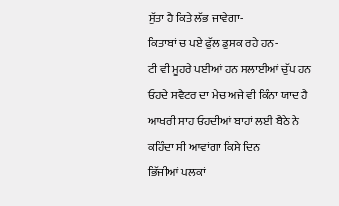ਸੁੱਤਾ ਹੈ ਕਿਤੇ ਲੱਭ ਜਾਵੇਗਾ-
ਕਿਤਾਬਾਂ ਚ ਪਏ ਫੁੱਲ ਡੁਸਕ ਰਹੇ ਹਨ-
ਟੀ ਵੀ ਮੂਹਰੇ ਪਈਆਂ ਹਨ ਸਲਾਈਆਂ ਚੁੱਪ ਹਨ
ਓਹਦੇ ਸਵੈਟਰ ਦਾ ਮੇਚ ਅਜੇ ਵੀ ਕਿੰਨਾ ਯਾਦ ਹੈ
ਆਖਰੀ ਸਾਹ ਓਹਦੀਆਂ ਬਾਹਾਂ ਲਈ ਬੈਠੇ ਨੇ
ਕਹਿੰਦਾ ਸੀ ਆਵਾਂਗਾ ਕਿਸੇ ਦਿਨ
ਭਿੱਜੀਆਂ ਪਲਕਾਂ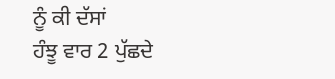ਨੂੰ ਕੀ ਦੱਸਾਂ
ਹੰਝੂ ਵਾਰ 2 ਪੁੱਛਦੇ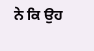ਨੇ ਕਿ ਉਹ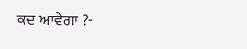ਕਦ ਆਵੇਗਾ ?-